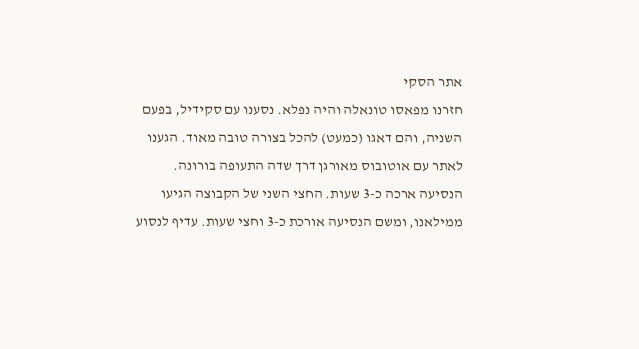אתר הסקי
חזרנו מפאסו טונאלה והיה נפלא. נסענו עם סקידיל, בפעם השניה, והם דאגו (כמעט) להכל בצורה טובה מאוד. הגענו לאתר עם אוטובוס מאורגן דרך שדה התעופה בורונה. הנסיעה ארכה כ-3 שעות. החצי השני של הקבוצה הגיעו ממילאנו, ומשם הנסיעה אורכת כ-3 וחצי שעות. עדיף לנסוע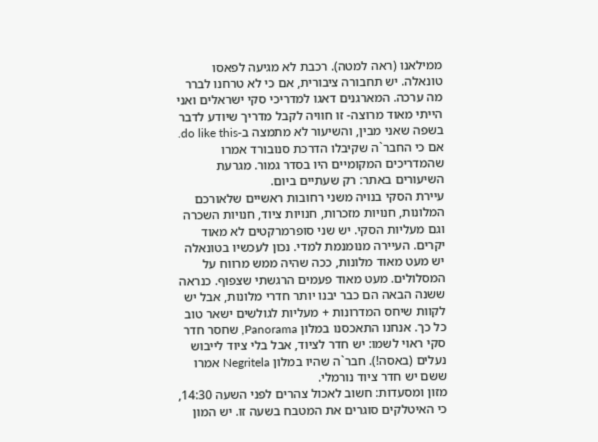ממילאנו (ראה למטה). רכבת לא מגיעה לפאסו טונאלה. יש תחבורה ציבורית, אם כי לא טרחנו לברר מה ערכה. המארגנים דאגו למדריכי סקי ישראלים ואני הייתי מאוד מרוצה- זו חוויה לקבל מדריך שיודע לדבר בשפה שאני מבין, והשיעור לא מתמצה ב-do like this. אם כי החבר`ה שקיבלו הדרכת סנובורד אמרו שהמדריכים המקומיים היו בסדר גמור. מגרעת השיעורים באתר: רק שעתיים ביום.
עיירת הסקי בנויה משני רחובות ראשיים שלאורכם המלונות, חנויות מזכרות, חנויות ציוד, חנויות השכרה וגם מעליות הסקי. יש שני סופרמרקטים לא מאוד יקרים. העיירה מנומנמת למדי. נכון לעכשיו בטונאלה יש מעט מאוד מלונות, ככה שהיה ממש מרווח על המסלולים. מעט מאוד פעמים הרגשתי שצפוף. כנראה ששנה הבאה הם כבר יבנו יותר חדרי מלונות, אבל יש לקוות שיחס המדרונות + מעליות לגולשים ישאר טוב כל כך. אנחנו התאכסנו במלון Panorama, שחסר חדר סקי ראוי לשמו: יש חדר לציוד, אבל בלי ציוד לייבוש נעלים (באסה!). חבר`ה שהיו במלון Negritela אמרו ששם יש חדר ציוד נורמלי.
מזון ומסעדות: חשוב לאכול צהרים לפני השעה 14:30, כי האיטלקים סוגרים את המטבח בשעה זו. יש המון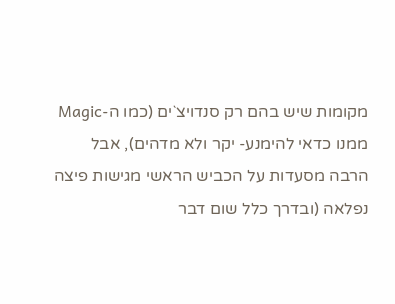מקומות שיש בהם רק סנדויצ`ים (כמו ה-Magic ממנו כדאי להימנע- יקר ולא מדהים), אבל הרבה מסעדות על הכביש הראשי מגישות פיצה נפלאה (ובדרך כלל שום דבר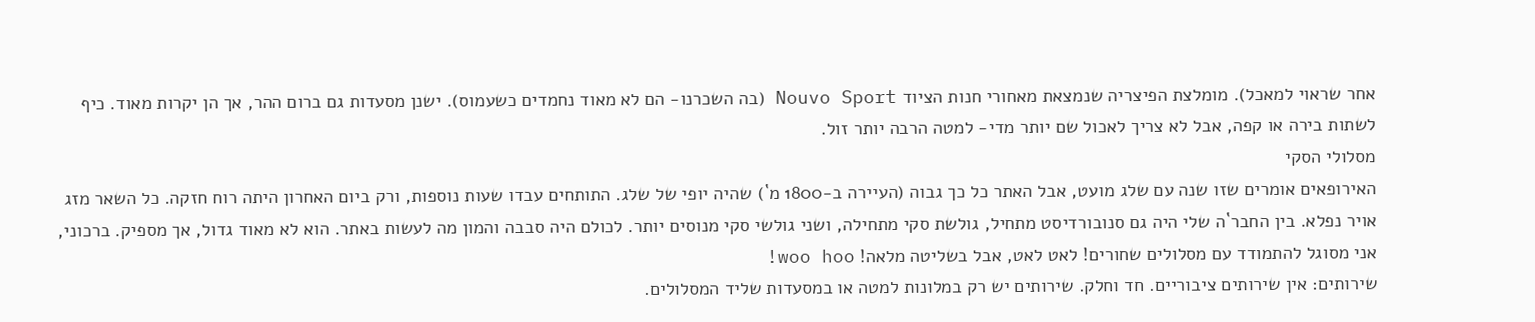אחר שראוי למאכל). מומלצת הפיצריה שנמצאת מאחורי חנות הציוד Nouvo Sport (בה השכרנו- הם לא מאוד נחמדים כשעמוס). ישנן מסעדות גם ברום ההר, אך הן יקרות מאוד. כיף לשתות בירה או קפה, אבל לא צריך לאכול שם יותר מדי- למטה הרבה יותר זול.
מסלולי הסקי
האירופאים אומרים שזו שנה עם שלג מועט, אבל האתר כל כך גבוה (העיירה ב-1800 מ`) שהיה יופי של שלג. התותחים עבדו שעות נוספות, ורק ביום האחרון היתה רוח חזקה. כל השאר מזג אויר נפלא. בין החבר`ה שלי היה גם סנובורדיסט מתחיל, גולשת סקי מתחילה, ושני גולשי סקי מנוסים יותר. לכולם היה סבבה והמון מה לעשות באתר. הוא לא מאוד גדול, אך מספיק. ברכוני, אני מסוגל להתמודד עם מסלולים שחורים! לאט לאט, אבל בשליטה מלאה! woo hoo!
שירותים: אין שירותים ציבוריים. חד וחלק. שירותים יש רק במלונות למטה או במסעדות שליד המסלולים.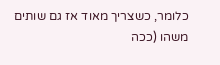כלומר, כשצריך מאוד אז גם שותים משהו (ככה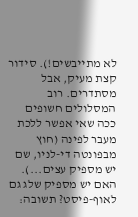לא מתייבשים!). סידור קצת מעיק, אבל מסתדרים. רוב המסלולים חשופים ככה שאי אפשר ללכת מעבר לפינה (חוץ מבפונטה די-לניו, שם יש מספיק עצים...).
האם יש מספיק שלג גם לאוף-פיסט? תשובה: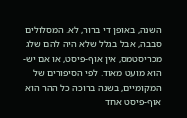השנה, באופן די ברור, לא. המסלולים סבבה, אבל בגלל שלא היה להם שלג מכריסטמס, אין אוף-פיסט, או אם יש- הוא מועט מאוד. לפי הסיפורים של המקומיים, בשנה ברוכה כל ההר הוא אוף-פיסט אחד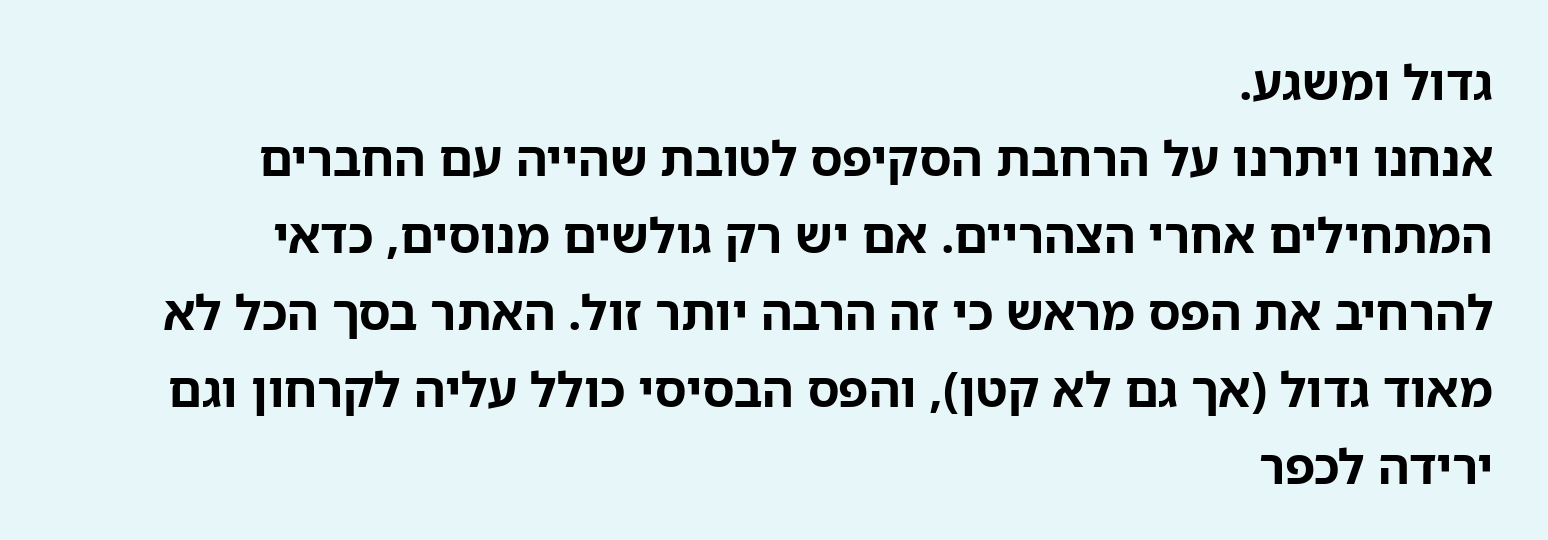גדול ומשגע.
אנחנו ויתרנו על הרחבת הסקיפס לטובת שהייה עם החברים המתחילים אחרי הצהריים. אם יש רק גולשים מנוסים, כדאי להרחיב את הפס מראש כי זה הרבה יותר זול. האתר בסך הכל לא מאוד גדול (אך גם לא קטן), והפס הבסיסי כולל עליה לקרחון וגם ירידה לכפר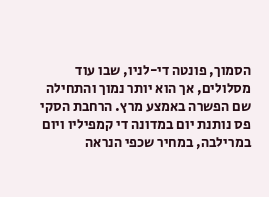הסמוך, פונטה די-לניו, שבו עוד מסלולים, אך הוא יותר נמוך והתחילה שם הפשרה באמצע מרץ. הרחבת הסקי פס נותנת יום במדונה די קמפיליו ויום במרילבה, במחיר שכפי הנראה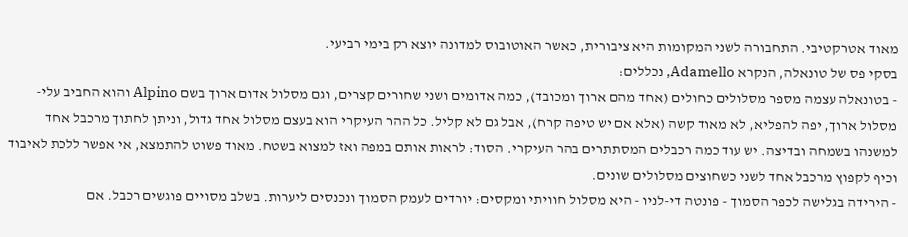מאוד אטרקטיבי. התחבורה לשני המקומות היא ציבורית, כאשר האוטובוס למדונה יוצא רק בימי רביעי.
בסקי פס של טונאלה, הנקרא Adamello, נכללים:
- בטונאלה עצמה מספר מסלולים כחולים (אחד מהם ארוך ומכובד), כמה אדומים ושני שחורים קצרים, וגם מסלול אדום ארוך בשם Alpino והוא החביב עלי- מסלול ארוך, יפה להפליא, לא מאוד קשה (אלא אם יש טיפה קרח), אבל גם לא קליל. כל ההר העיקרי הוא בעצם מסלול אחד גדול, וניתן לחתוך מרכבל אחד למשנהו בשמחה ובדיצה. יש עוד כמה רכבלים המסתתרים בהר העיקרי. הסוד: לראות אותם במפה ואז למצוא בשטח. מאוד פשוט להתמצא, אי אפשר ללכת לאיבוד וכיף לקפוץ מרכבל אחד לשני כשחוצים מסלולים שונים.
- הירידה בגלישה לכפר הסמוך - פונטה די-לניו - היא מסלול חוויתי ומקסים: יורדים לעמק הסמוך ונכנסים ליערות. בשלב מסויים פוגשים רכבל. אם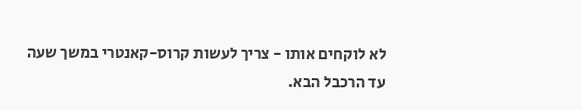לא לוקחים אותו - צריך לעשות קרוס-קאנטרי במשך שעה עד הרכבל הבא.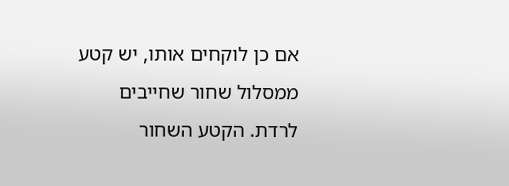אם כן לוקחים אותו, יש קטע ממסלול שחור שחייבים לרדת. הקטע השחור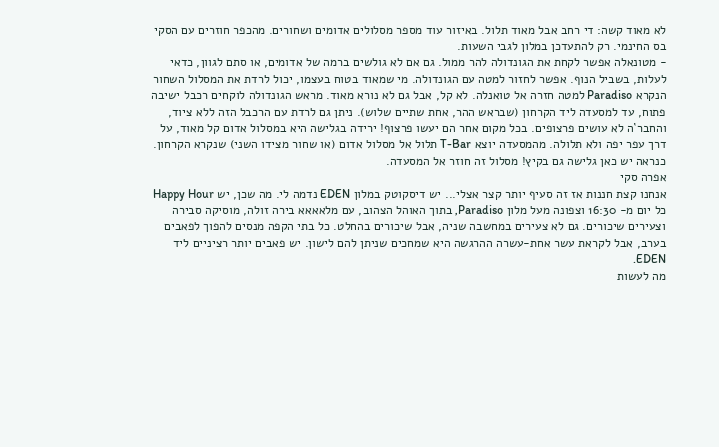לא מאוד קשה: די רחב אבל מאוד תלול. באיזור עוד מספר מסלולים אדומים ושחורים. מהכפר חוזרים עם הסקי בס החינמי. רק להתעדכן במלון לגבי השעות.
- מטונאלה אפשר לקחת את הגונדולה להר ממול. גם אם לא גולשים ברמה של אדומים, או סתם לגוון, כדאי לעלות, בשביל הנוף. אפשר לחזור למטה עם הגונדולה. מי שמאוד בטוח בעצמו, יכול לרדת את המסלול השחור הנקרא Paradiso למטה חזרה אל טואנלה. לא קל, אבל גם לא נורא מאוד. מראש הגונדולה לוקחים רכבל ישיבה פתוח, עד למסעדה ליד הקרחון (שבראש ההר, אחת שתיים שלוש). ניתן גם לרדת עם הרכבל הזה ללא ציוד, והחבר`ה לא עושים פרצופים. בכל מקום אחר הם יעשו פרצוף! ירידה בגלישה היא במסלול אדום קל מאוד, על דרך עפר יפה ולא תלולה. מהמסעדה יוצא T-Bar תלול אל מסלול אדום (או שחור מצידו השני) שנקרא הקרחון. כנראה יש כאן גלישה גם בקיץ! מסלול זה חוזר אל המסעדה.
אפרה סקי
אנחנו קצת חננות אז זה סעיף יותר קצר אצלי... יש דיסקוטק במלון EDEN נדמה לי. מה שכן, יש Happy Hour כל יום מ- 16:30 וצפונה מעל מלון Paradiso, בתוך האוהל הצהוב, עם מלאאאא בירה זולה, מוסיקה סבירה וצעירים שיכורים. גם לא צעירים במחשבה שניה, אבל שיכורים בהחלט. כל בתי הקפה מנסים להפוך לפאבים בערב, אבל לקראת עשר אחת-עשרה ההרגשה היא שמחכים שניתן להם לישון. יש פאבים יותר רציניים ליד EDEN.
מה לעשות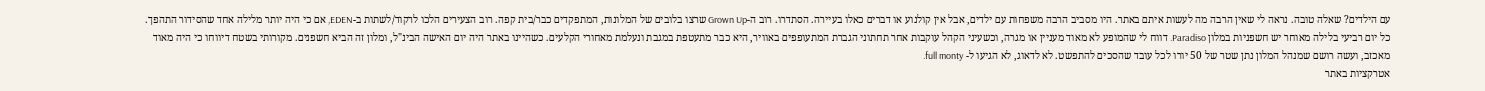עם הילדים? שאלה טובה. נראה לי שאין הרבה מה לעשות איתם באתר. היו מסביב הרבה משפחות עם ילדים, אבל אין קולנוע או דברים כאלו בעיירה. הסתדרו. רוב ה-Grown Up שרצו בלובים של המלונות, המתפקדים כבר/בית קפה. רוב הצעירים הלכו לרקוד/לשתות ב-EDEN, אם כי היה יותר מלילה אחד שהסידור התהפך. כל יום רביעי בלילה מאוחר יש חשפניות במלון Paradiso. דווח לי שהמופע לא מאוד מעניין או מגרה, וכשעיני הקהל עוקבות אחר תחתוני הגברת המתעופפים באוויר, היא כבר מתעטפת במגבת ונעלמת מאחורי הקלעים. כשהיינו באתר היה יום האישה הבינ"ל, ומלון זה הביא חשפנים. מקורותי בשטח דיווחו כי היה מאוד מאכזב, ועשה רושם שמנהל המלון נתן שטר של 50 יורו לכל עובד שהסכים להתפשט. לא לדאוג, לא הגיעו ל- full monty.
אטרקציות באתר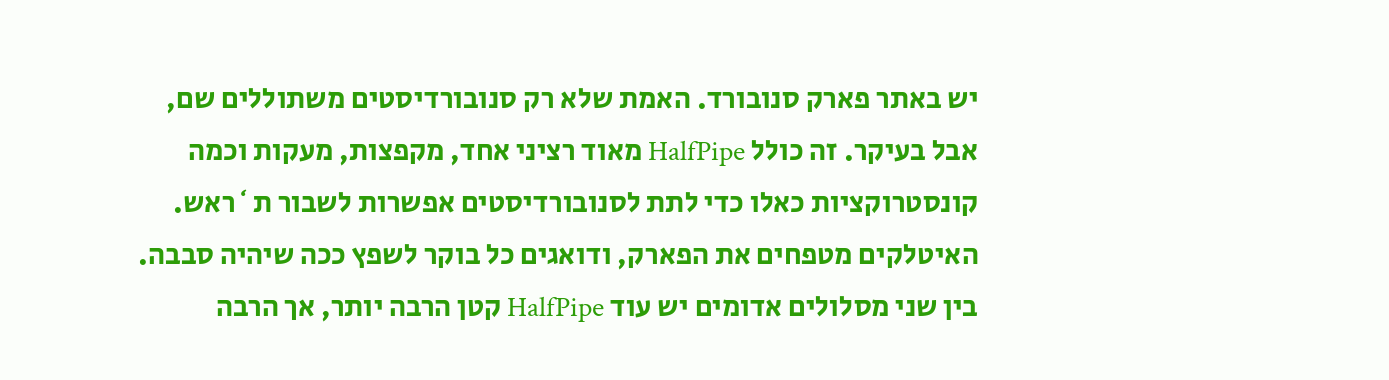יש באתר פארק סנובורד. האמת שלא רק סנובורדיסטים משתוללים שם, אבל בעיקר. זה כולל HalfPipe מאוד רציני אחד, מקפצות, מעקות וכמה קונסטרוקציות כאלו כדי לתת לסנובורדיסטים אפשרות לשבור ת`ראש. האיטלקים מטפחים את הפארק, ודואגים כל בוקר לשפץ ככה שיהיה סבבה. בין שני מסלולים אדומים יש עוד HalfPipe קטן הרבה יותר, אך הרבה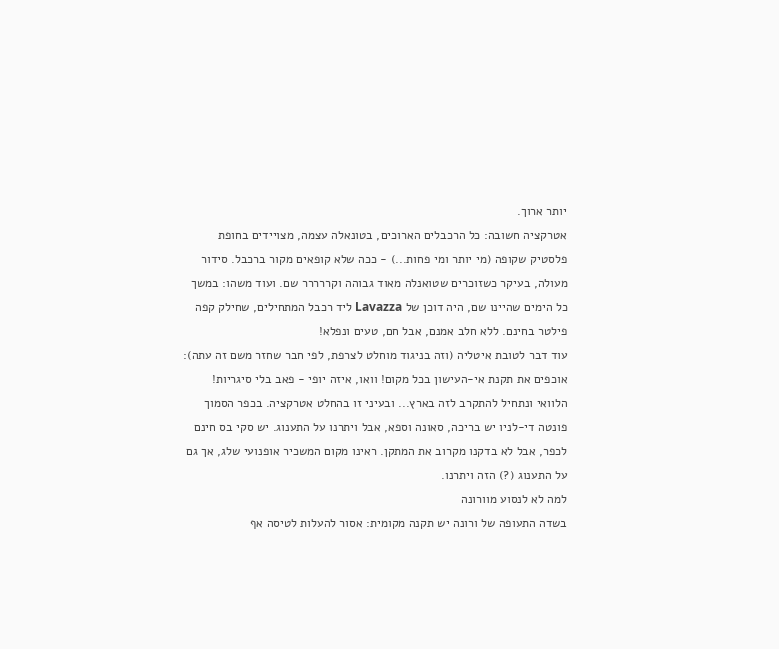יותר ארוך.
אטרקציה חשובה: כל הרכבלים הארוכים, בטונאלה עצמה, מצויידים בחופת פלסטיק שקופה (מי יותר ומי פחות...) - ככה שלא קופאים מקור ברכבל. סידור מעולה, בעיקר כשזוכרים שטואנלה מאוד גבוהה וקררררר שם. ועוד משהו: במשך כל הימים שהיינו שם, היה דוכן של Lavazza ליד רכבל המתחילים, שחילק קפה פילטר בחינם. ללא חלב אמנם, אבל חם, טעים ונפלא!
עוד דבר לטובת איטליה (וזה בניגוד מוחלט לצרפת, לפי חבר שחזר משם זה עתה): אוכפים את תקנת אי-העישון בכל מקום! וואו, איזה יופי - פאב בלי סיגריות! הלוואי ונתחיל להתקרב לזה בארץ... ובעיני זו בהחלט אטרקציה. בכפר הסמוך פונטה די-לניו יש בריכה, סאונה וספא, אבל ויתרנו על התענוג. יש סקי בס חינם לכפר, אבל לא בדקנו מקרוב את המתקן. ראינו מקום המשכיר אופנועי שלג, אך גם על התענוג (?) הזה ויתרנו.
למה לא לנסוע מוורונה
בשדה התעופה של ורונה יש תקנה מקומית: אסור להעלות לטיסה אף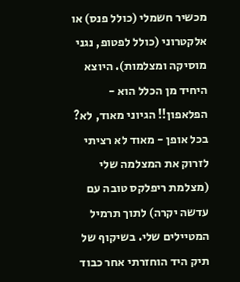מכשיר חשמלי (כולל פנס) או אלקטרוני (כולל לפטופ, נגני מוסיקה ומצלמות). היוצא היחיד מן הכלל הוא - הפלאפון!! הגיוני מאוד, לא? בכל אופן - מאוד לא רציתי לזרוק את המצלמה שלי (מצלמת ריפלקס טובה עם עדשה יקרה) לתוך תרמיל המטיילים שלי. בשיקוף של תיק היד הוחזרתי אחר כבוד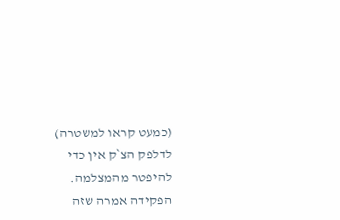(כמעט קראו למשטרה) לדלפק הצ`ק אין כדי להיפטר מהמצלמה. הפקידה אמרה שזה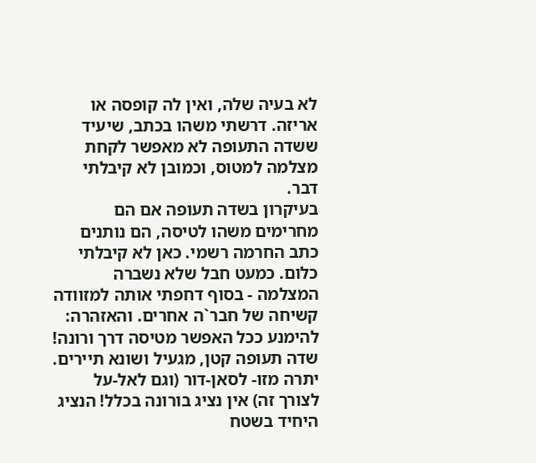לא בעיה שלה, ואין לה קופסה או אריזה. דרשתי משהו בכתב, שיעיד ששדה התעופה לא מאפשר לקחת מצלמה למטוס, וכמובן לא קיבלתי דבר.
בעיקרון בשדה תעופה אם הם מחרימים משהו לטיסה, הם נותנים כתב החרמה רשמי. כאן לא קיבלתי כלום. כמעט חבל שלא נשברה המצלמה - בסוף דחפתי אותה למזוודה קשיחה של חבר`ה אחרים. והאזהרה: להימנע ככל האפשר מטיסה דרך ורונה! שדה תעופה קטן, מגעיל ושונא תיירים. יתרה מזו- לסאן-דור (וגם לאל-על לצורך זה) אין נציג בורונה בכלל! הנציג היחיד בשטח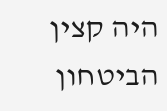היה קצין הביטחון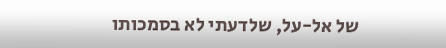של אל-על, שלדעתי לא בסמכותו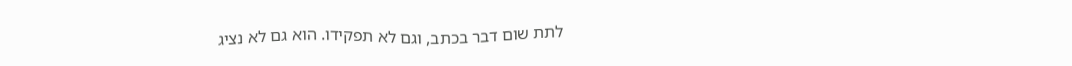לתת שום דבר בכתב, וגם לא תפקידו. הוא גם לא נציג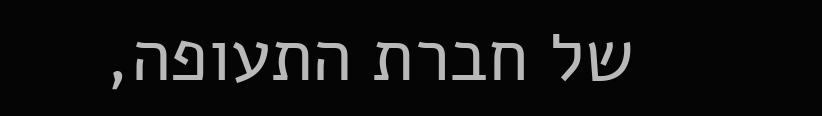של חברת התעופה,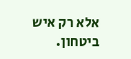אלא רק איש ביטחון.